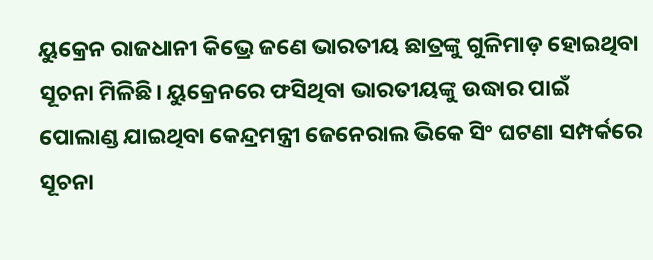ୟୁକ୍ରେନ ରାଜଧାନୀ କିଭ୍ରେ ଜଣେ ଭାରତୀୟ ଛାତ୍ରଙ୍କୁ ଗୁଳିମାଡ଼ ହୋଇଥିବା ସୂଚନା ମିଳିଛି। ୟୁକ୍ରେନରେ ଫସିଥିବା ଭାରତୀୟଙ୍କୁ ଉଦ୍ଧାର ପାଇଁ ପୋଲାଣ୍ଡ ଯାଇଥିବା କେନ୍ଦ୍ରମନ୍ତ୍ରୀ ଜେନେରାଲ ଭିକେ ସିଂ ଘଟଣା ସମ୍ପର୍କରେ ସୂଚନା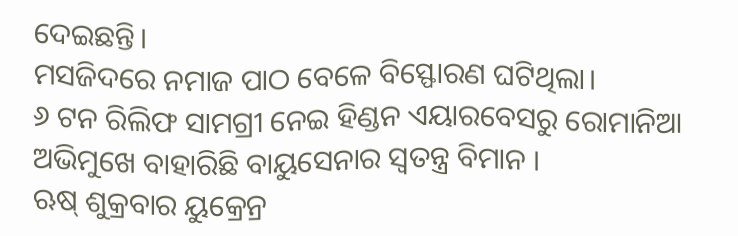ଦେଇଛନ୍ତି।
ମସଜିଦରେ ନମାଜ ପାଠ ବେଳେ ବିସ୍ଫୋରଣ ଘଟିଥିଲା।
୬ ଟନ ରିଲିଫ ସାମଗ୍ରୀ ନେଇ ହିଣ୍ଡନ ଏୟାରବେସରୁ ରୋମାନିଆ ଅଭିମୁଖେ ବାହାରିଛି ବାୟୁସେନାର ସ୍ୱତନ୍ତ୍ର ବିମାନ ।
ଋଷ୍ ଶୁକ୍ରବାର ୟୁକ୍ରେନ୍ର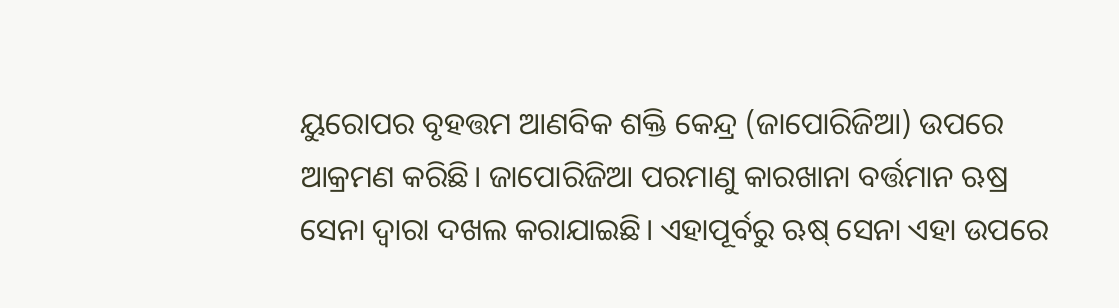ୟୁରୋପର ବୃହତ୍ତମ ଆଣବିକ ଶକ୍ତି କେନ୍ଦ୍ର (ଜାପୋରିଜିଆ) ଉପରେ ଆକ୍ରମଣ କରିଛି। ଜାପୋରିଜିଆ ପରମାଣୁ କାରଖାନା ବର୍ତ୍ତମାନ ଋଷ୍ର ସେନା ଦ୍ୱାରା ଦଖଲ କରାଯାଇଛି। ଏହାପୂର୍ବରୁ ଋଷ୍ ସେନା ଏହା ଉପରେ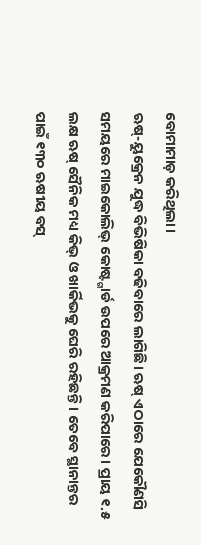ବୋମାମାଡ଼ କରିଥିଲା।
ଋଷ୍-ୟୁକ୍ରେନ ଯୁଦ୍ଧ ବିଭିଷିକା ବଢିବାରେ ଲାଗିଛି। ଋଷ୍ ଏଠାରେ ଯେକୌଣସି ସମୟରେ ମାଇକୋଲିଭ୍ କୋଷ୍ଟ୍ଗାର୍ଡ ଉପରେ ଆକ୍ରମଣ କରିପାରେ। ପ୍ରାୟ ୧.୫ ଲକ୍ଷ ଋଷ୍ ସୈନିକ ମଧ୍ୟ କିଭ୍ ଓ ଖାର୍କିଭକୁ ଘେରି ରହିଛନ୍ତି। ତେବେ ସ୍ଥାନାନ୍ତର ପାଇଁ ୧୩୦ ଋଷୀୟ ବସ୍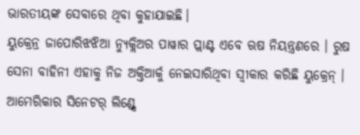ଭାରତୀୟଙ୍କ ସେବାରେ ଥିବା କୁହାଯାଇଛି।
ୟୁକ୍ରେନ୍ର ଜାପୋରିଝଝିଆ ନ୍ୟୁକ୍ଲିଅର ପାୱାର ପ୍ଲାଣ୍ଟ ଏବେ ଋଷ ନିୟନ୍ତ୍ରଣରେ । ରୁଷ ସେନା ବାହିନୀ ଏହାକୁ ନିଜ ଅକ୍ତିଆର୍କୁ ନେଇସାରିଥିବା ସ୍ୱୀକାର କରିଛି ୟୁକ୍ରେନ୍ ।
ଆମେରିକାର ସିନେଟର୍ ଲିଣ୍ଡ୍ସେ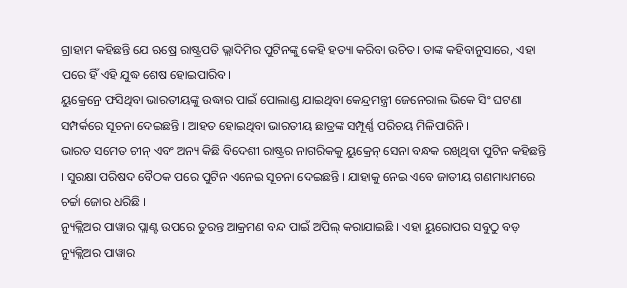ଗ୍ରାହାମ କହିଛନ୍ତି ଯେ ଋଷ୍ରେ ରାଷ୍ଟ୍ରପତି ଭ୍ଲାଦିମିର ପୁଟିନଙ୍କୁ କେହି ହତ୍ୟା କରିବା ଉଚିତ। ତାଙ୍କ କହିବାନୁସାରେ, ଏହା ପରେ ହିଁ ଏହି ଯୁଦ୍ଧ ଶେଷ ହୋଇପାରିବ।
ୟୁକ୍ରେନ୍ରେ ଫସିଥିବା ଭାରତୀୟଙ୍କୁ ଉଦ୍ଧାର ପାଇଁ ପୋଲାଣ୍ଡ ଯାଇଥିବା କେନ୍ଦ୍ରମନ୍ତ୍ରୀ ଜେନେରାଲ ଭିକେ ସିଂ ଘଟଣା ସମ୍ପର୍କରେ ସୂଚନା ଦେଇଛନ୍ତି । ଆହତ ହୋଇଥିବା ଭାରତୀୟ ଛାତ୍ରଙ୍କ ସମ୍ପୂର୍ଣ୍ଣ ପରିଚୟ ମିଳିପାରିନି ।
ଭାରତ ସମେତ ଚୀନ୍ ଏବଂ ଅନ୍ୟ କିଛି ବିଦେଶୀ ରାଷ୍ଟ୍ରର ନାଗରିକକୁ ୟୁକ୍ରେନ୍ ସେନା ବନ୍ଧକ ରଖିଥିବା ପୁଟିନ କହିଛନ୍ତି । ସୁରକ୍ଷା ପରିଷଦ ବୈଠକ ପରେ ପୁଟିନ ଏନେଇ ସୂଚନା ଦେଇଛନ୍ତି । ଯାହାକୁ ନେଇ ଏବେ ଜାତୀୟ ଗଣମାଧ୍ୟମରେ ଚର୍ଚ୍ଚା ଜୋର ଧରିଛି ।
ନ୍ୟୁକ୍ଲିଅର ପାୱାର ପ୍ଲାଣ୍ଟ ଉପରେ ତୁରନ୍ତ ଆକ୍ରମଣ ବନ୍ଦ ପାଇଁ ଅପିଲ୍ କରାଯାଇଛି । ଏହା ୟୁରୋପର ସବୁଠୁ ବଡ଼ ନ୍ୟୁକ୍ଲିଅର ପାୱାର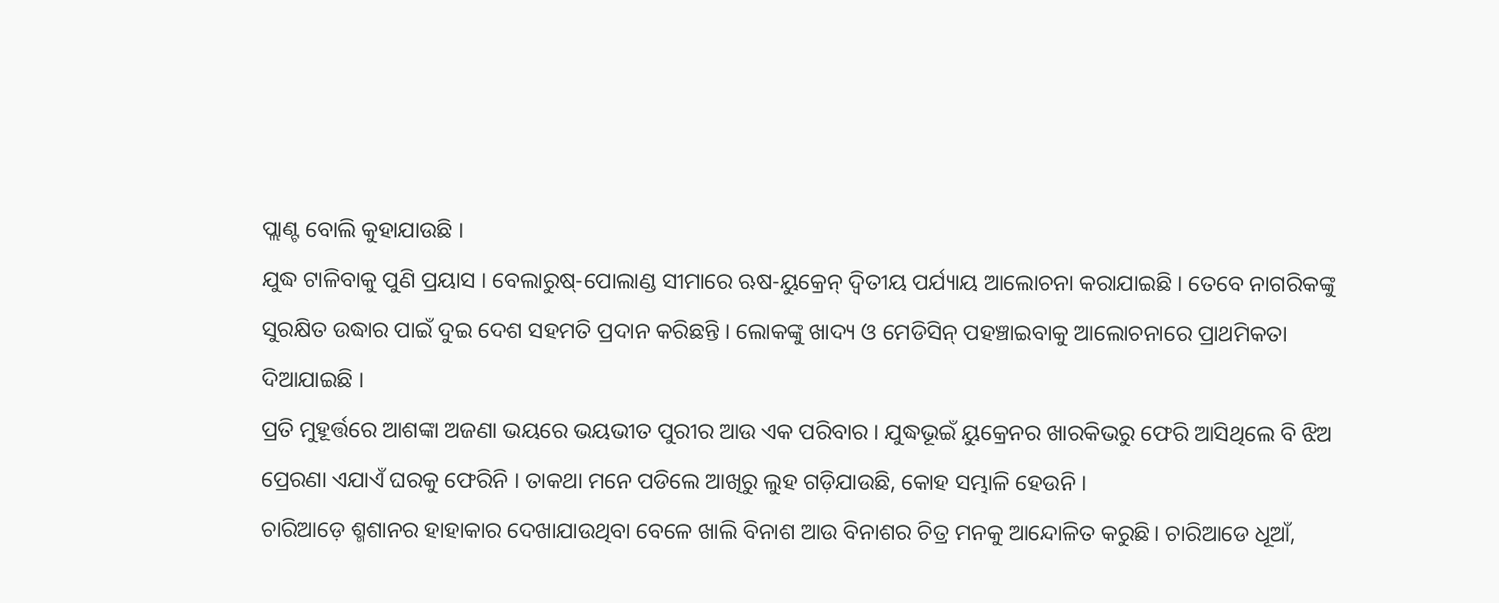ପ୍ଲାଣ୍ଟ ବୋଲି କୁହାଯାଉଛି ।
ଯୁଦ୍ଧ ଟାଳିବାକୁ ପୁଣି ପ୍ରୟାସ । ବେଲାରୁଷ୍-ପୋଲାଣ୍ଡ ସୀମାରେ ଋଷ-ୟୁକ୍ରେନ୍ ଦ୍ୱିତୀୟ ପର୍ଯ୍ୟାୟ ଆଲୋଚନା କରାଯାଇଛି । ତେବେ ନାଗରିକଙ୍କୁ ସୁରକ୍ଷିତ ଉଦ୍ଧାର ପାଇଁ ଦୁଇ ଦେଶ ସହମତି ପ୍ରଦାନ କରିଛନ୍ତି । ଲୋକଙ୍କୁ ଖାଦ୍ୟ ଓ ମେଡିସିନ୍ ପହଞ୍ଚାଇବାକୁ ଆଲୋଚନାରେ ପ୍ରାଥମିକତା ଦିଆଯାଇଛି ।
ପ୍ରତି ମୁହୂର୍ତ୍ତରେ ଆଶଙ୍କା ଅଜଣା ଭୟରେ ଭୟଭୀତ ପୁରୀର ଆଉ ଏକ ପରିବାର । ଯୁଦ୍ଧଭୂଇଁ ୟୁକ୍ରେନର ଖାରକିଭରୁ ଫେରି ଆସିଥିଲେ ବି ଝିଅ ପ୍ରେରଣା ଏଯାଏଁ ଘରକୁ ଫେରିନି । ତାକଥା ମନେ ପଡିଲେ ଆଖିରୁ ଲୁହ ଗଡ଼ିଯାଉଛି, କୋହ ସମ୍ଭାଳି ହେଉନି ।
ଚାରିଆଡ଼େ ଶ୍ମଶାନର ହାହାକାର ଦେଖାଯାଉଥିବା ବେଳେ ଖାଲି ବିନାଶ ଆଉ ବିନାଶର ଚିତ୍ର ମନକୁ ଆନ୍ଦୋଳିତ କରୁଛି। ଚାରିଆଡେ ଧୂଆଁ,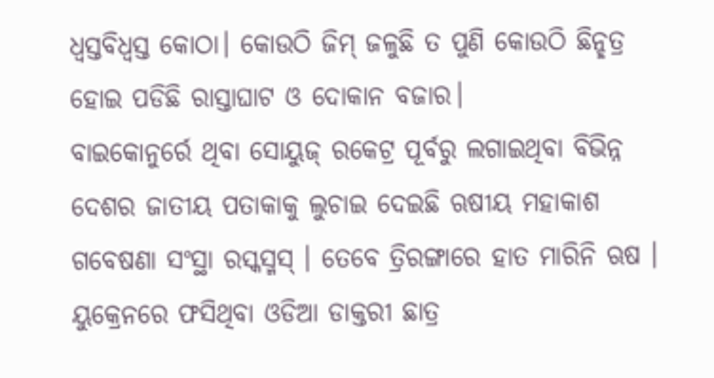ଧ୍ୱସ୍ତବିଧ୍ୱସ୍ତ କୋଠା। କୋଉଠି ଜିମ୍ ଜଳୁଛି ତ ପୁଣି କୋଉଠି ଛିନ୍ଛତ୍ର ହୋଇ ପଡିଛି ରାସ୍ତାଘାଟ ଓ ଦୋକାନ ବଜାର।
ବାଇକୋନୁର୍ରେ ଥିବା ସୋୟୁଜ୍ ରକେଟ୍ର ପୂର୍ବରୁ ଲଗାଇଥିବା ବିଭିନ୍ନ ଦେଶର ଜାତୀୟ ପତାକାକୁ ଲୁଚାଇ ଦେଇଛି ଋଷୀୟ ମହାକାଶ ଗବେଷଣା ସଂସ୍ଥା ରସ୍କସ୍ମସ୍ । ତେବେ ତ୍ରିରଙ୍ଗାରେ ହାତ ମାରିନି ଋଷ ।
ୟୁକ୍ରେନରେ ଫସିଥିବା ଓଡିଆ ଡାକ୍ତରୀ ଛାତ୍ର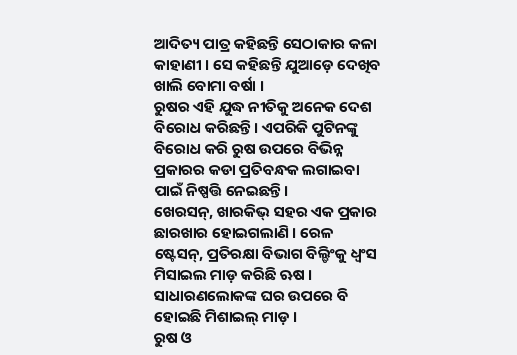ଆଦିତ୍ୟ ପାତ୍ର କହିଛନ୍ତି ସେଠାକାର କଳା କାହାଣୀ । ସେ କହିଛନ୍ତି ଯୁଆଡ଼େ ଦେଖିବ ଖାଲି ବୋମା ବର୍ଷା ।
ରୁଷର ଏହି ଯୁଦ୍ଧ ନୀତିକୁ ଅନେକ ଦେଶ ବିରୋଧ କରିଛନ୍ତି। ଏପରିକି ପୁଟିନଙ୍କୁ ବିରୋଧ କରି ରୁଷ ଉପରେ ବିଭିନ୍ନ ପ୍ରକାରର କଡା ପ୍ରତିବନ୍ଧକ ଲଗାଇବା ପାଇଁ ନିଷ୍ପତ୍ତି ନେଇଛନ୍ତି।
ଖେରସନ୍, ଖାରକିଭ୍ ସହର ଏକ ପ୍ରକାର ଛାରଖାର ହୋଇଗଲାଣି । ରେଳ ଷ୍ଟେସନ୍, ପ୍ରତିରକ୍ଷା ବିଭାଗ ବିଲ୍ଡିଂକୁ ଧ୍ୱଂସ ମିସାଇଲ ମାଡ଼ କରିଛି ଋଷ । ସାଧାରଣଲୋକଙ୍କ ଘର ଉପରେ ବି ହୋଇଛି ମିଶାଇଲ୍ ମାଡ଼ ।
ରୁଷ ଓ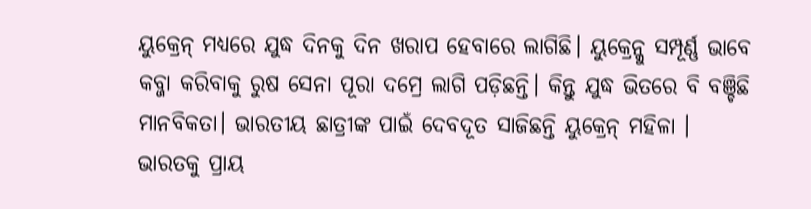ୟୁକ୍ରେନ୍ ମଧ୍ୟରେ ଯୁଦ୍ଧ ଦିନକୁ ଦିନ ଖରାପ ହେବାରେ ଲାଗିଛି। ୟୁକ୍ରେନ୍କୁ ସମ୍ପୂର୍ଣ୍ଣ ଭାବେ କବ୍ଜା କରିବାକୁ ରୁଷ ସେନା ପୂରା ଦମ୍ରେ ଲାଗି ପଡ଼ିଛନ୍ତି। କିନ୍ତୁ ଯୁଦ୍ଧ ଭିତରେ ବି ବଞ୍ଚିଛି ମାନବିକତା। ଭାରତୀୟ ଛାତ୍ରୀଙ୍କ ପାଇଁ ଦେବଦୂତ ସାଜିଛନ୍ତି ୟୁକ୍ରେନ୍ ମହିଳା ।
ଭାରତକୁ ପ୍ରାୟ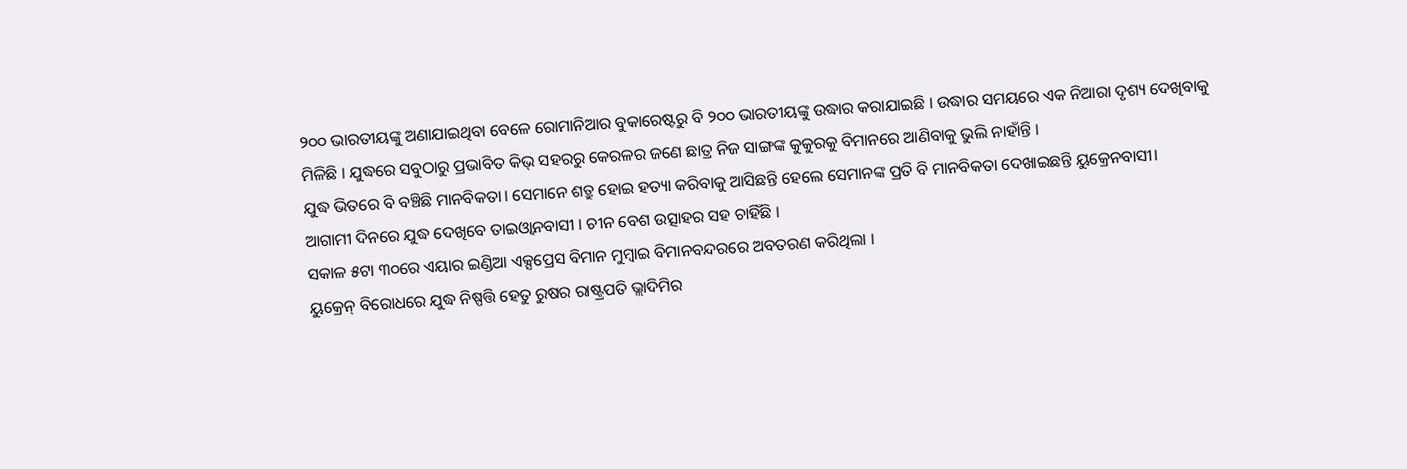୨୦୦ ଭାରତୀୟଙ୍କୁ ଅଣାଯାଇଥିବା ବେଳେ ରୋମାନିଆର ବୁକାରେଷ୍ଟରୁ ବି ୨୦୦ ଭାରତୀୟଙ୍କୁ ଉଦ୍ଧାର କରାଯାଇଛି । ଉଦ୍ଧାର ସମୟରେ ଏକ ନିଆରା ଦୃଶ୍ୟ ଦେଖିବାକୁ ମିଳିଛି । ଯୁଦ୍ଧରେ ସବୁଠାରୁ ପ୍ରଭାବିତ କିଭ୍ ସହରରୁ କେରଳର ଜଣେ ଛାତ୍ର ନିଜ ସାଙ୍ଗଙ୍କ କୁକୁରକୁ ବିମାନରେ ଆଣିବାକୁ ଭୁଲି ନାହାଁନ୍ତି ।
ଯୁଦ୍ଧ ଭିତରେ ବି ବଞ୍ଚିଛି ମାନବିକତା। ସେମାନେ ଶତ୍ରୁ ହୋଇ ହତ୍ୟା କରିବାକୁ ଆସିଛନ୍ତି ହେଲେ ସେମାନଙ୍କ ପ୍ରତି ବି ମାନବିକତା ଦେଖାଇଛନ୍ତି ୟୁକ୍ରେନବାସୀ।
ଆଗାମୀ ଦିନରେ ଯୁଦ୍ଧ ଦେଖିବେ ତାଇଓ୍ୱାନବାସୀ । ଚୀନ ବେଶ ଉତ୍ସାହର ସହ ଚାହିଁଛି ।
ସକାଳ ୫ଟା ୩୦ରେ ଏୟାର ଇଣ୍ଡିଆ ଏକ୍ସପ୍ରେସ ବିମାନ ମୁମ୍ବାଇ ବିମାନବନ୍ଦରରେ ଅବତରଣ କରିଥିଲା ।
ୟୁକ୍ରେନ୍ ବିରୋଧରେ ଯୁଦ୍ଧ ନିଷ୍ପତ୍ତି ହେତୁ ରୁଷର ରାଷ୍ଟ୍ରପତି ଭ୍ଲାଦିମିର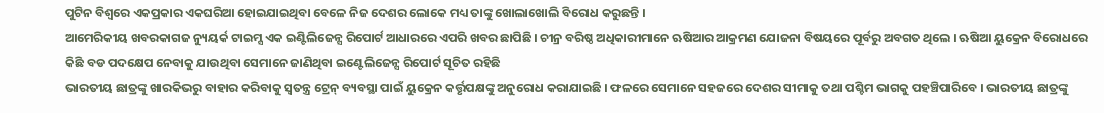ପୁଟିନ ବିଶ୍ୱରେ ଏକପ୍ରକାର ଏକଘରିଆ ହୋଇଯାଇଥିବା ବେଳେ ନିଜ ଦେଶର ଲୋକେ ମଧ୍ୟ ତାଙ୍କୁ ଖୋଲାଖୋଲି ବିରୋଧ କରୁଛନ୍ତି ।
ଆମେରିକୀୟ ଖବରକାଗଜ ନ୍ୟୁୟର୍କ ଟାଇମ୍ସ ଏକ ଇଣ୍ଟିଲିଜେନ୍ସ ରିପୋର୍ଟ ଆଧାରରେ ଏପରି ଖବର ଛାପିଛି । ଚୀନ୍ର ବରିଷ୍ଠ ଅଧିକାରୀମାନେ ଋଷିଆର ଆକ୍ରମଣ ଯୋଜନା ବିଷୟରେ ପୂର୍ବରୁ ଅବଗତ ଥିଲେ । ଋଷିଆ ୟୁକ୍ରେନ ବିରୋଧରେ କିଛି ବଡ ପଦକ୍ଷେପ ନେବାକୁ ଯାଉଥିବା ସେମାନେ ଜାଣିଥିବା ଇଣ୍ଟେଲିଜେନ୍ସ ରିପୋର୍ଟ ସୂଚିତ ରହିଛି
ଭାରତୀୟ ଛାତ୍ରଙ୍କୁ ଖାରକିଭରୁ ବାହାର କରିବାକୁ ସ୍ୱତନ୍ତ୍ର ଟ୍ରେନ୍ ବ୍ୟବସ୍ଥା ପାଇଁ ୟୁକ୍ରେନ କର୍ତ୍ତୃପକ୍ଷଙ୍କୁ ଅନୁରୋଧ କରାଯାଇଛି । ଫଳରେ ସେମାନେ ସହଜରେ ଦେଶର ସୀମାକୁ ତଥା ପଶ୍ଚିମ ଭାଗକୁ ପହଞ୍ଚିପାରିବେ । ଭାରତୀୟ ଛାତ୍ରଙ୍କୁ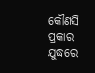କୌଣସି ପ୍ରକାର ଯୁଦ୍ଧରେ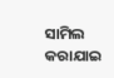ସାମିଲ କରାଯାଇ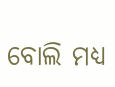ବୋଲି ମଧ୍ୟ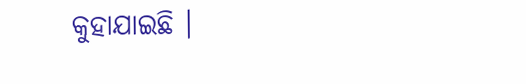କୁହାଯାଇଛି ।